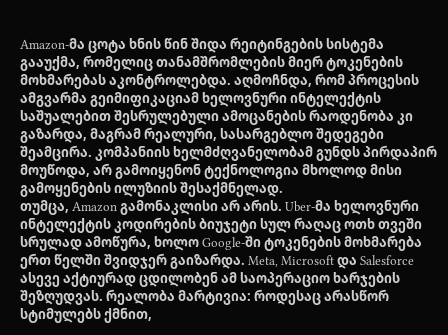Amazon-მა ცოტა ხნის წინ შიდა რეიტინგების სისტემა გააუქმა, რომელიც თანამშრომლების მიერ ტოკენების მოხმარებას აკონტროლებდა. აღმოჩნდა, რომ პროცესის ამგვარმა გეიმიფიკაციამ ხელოვნური ინტელექტის საშუალებით შესრულებული ამოცანების რაოდენობა კი გაზარდა, მაგრამ რეალური, სასარგებლო შედეგები შეამცირა. კომპანიის ხელმძღვანელობამ გუნდს პირდაპირ მოუწოდა, არ გამოიყენონ ტექნოლოგია მხოლოდ მისი გამოყენების ილუზიის შესაქმნელად.
თუმცა, Amazon გამონაკლისი არ არის. Uber-მა ხელოვნური ინტელექტის კოდირების ბიუჯეტი სულ რაღაც ოთხ თვეში სრულად ამოწურა, ხოლო Google-ში ტოკენების მოხმარება ერთ წელში შვიდჯერ გაიზარდა. Meta, Microsoft და Salesforce ასევე აქტიურად ცდილობენ ამ საოპერაციო ხარჯების შეზღუდვას. რეალობა მარტივია: როდესაც არასწორ სტიმულებს ქმნით,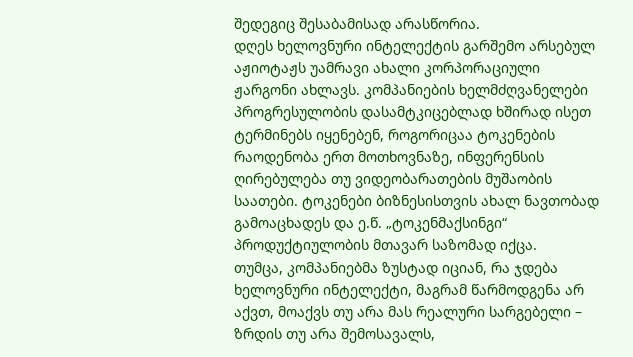შედეგიც შესაბამისად არასწორია.
დღეს ხელოვნური ინტელექტის გარშემო არსებულ აჟიოტაჟს უამრავი ახალი კორპორაციული ჟარგონი ახლავს. კომპანიების ხელმძღვანელები პროგრესულობის დასამტკიცებლად ხშირად ისეთ ტერმინებს იყენებენ, როგორიცაა ტოკენების რაოდენობა ერთ მოთხოვნაზე, ინფერენსის ღირებულება თუ ვიდეობარათების მუშაობის საათები. ტოკენები ბიზნესისთვის ახალ ნავთობად გამოაცხადეს და ე.წ. „ტოკენმაქსინგი“ პროდუქტიულობის მთავარ საზომად იქცა.
თუმცა, კომპანიებმა ზუსტად იციან, რა ჯდება ხელოვნური ინტელექტი, მაგრამ წარმოდგენა არ აქვთ, მოაქვს თუ არა მას რეალური სარგებელი – ზრდის თუ არა შემოსავალს,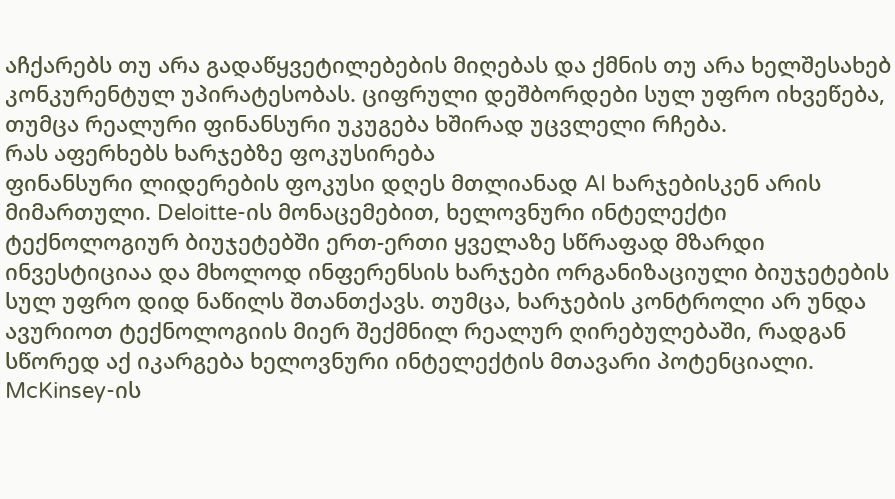აჩქარებს თუ არა გადაწყვეტილებების მიღებას და ქმნის თუ არა ხელშესახებ კონკურენტულ უპირატესობას. ციფრული დეშბორდები სულ უფრო იხვეწება, თუმცა რეალური ფინანსური უკუგება ხშირად უცვლელი რჩება.
რას აფერხებს ხარჯებზე ფოკუსირება
ფინანსური ლიდერების ფოკუსი დღეს მთლიანად AI ხარჯებისკენ არის მიმართული. Deloitte-ის მონაცემებით, ხელოვნური ინტელექტი ტექნოლოგიურ ბიუჯეტებში ერთ-ერთი ყველაზე სწრაფად მზარდი ინვესტიციაა და მხოლოდ ინფერენსის ხარჯები ორგანიზაციული ბიუჯეტების სულ უფრო დიდ ნაწილს შთანთქავს. თუმცა, ხარჯების კონტროლი არ უნდა ავურიოთ ტექნოლოგიის მიერ შექმნილ რეალურ ღირებულებაში, რადგან სწორედ აქ იკარგება ხელოვნური ინტელექტის მთავარი პოტენციალი.
McKinsey-ის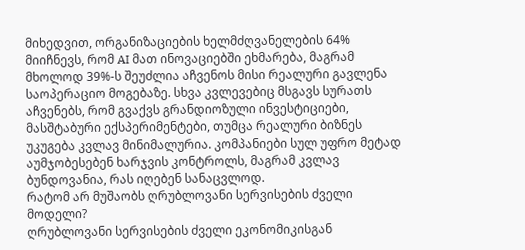მიხედვით, ორგანიზაციების ხელმძღვანელების 64% მიიჩნევს, რომ AI მათ ინოვაციებში ეხმარება, მაგრამ მხოლოდ 39%-ს შეუძლია აჩვენოს მისი რეალური გავლენა საოპერაციო მოგებაზე. სხვა კვლევებიც მსგავს სურათს აჩვენებს, რომ გვაქვს გრანდიოზული ინვესტიციები, მასშტაბური ექსპერიმენტები, თუმცა რეალური ბიზნეს უკუგება კვლავ მინიმალურია. კომპანიები სულ უფრო მეტად აუმჯობესებენ ხარჯვის კონტროლს, მაგრამ კვლავ ბუნდოვანია, რას იღებენ სანაცვლოდ.
რატომ არ მუშაობს ღრუბლოვანი სერვისების ძველი მოდელი?
ღრუბლოვანი სერვისების ძველი ეკონომიკისგან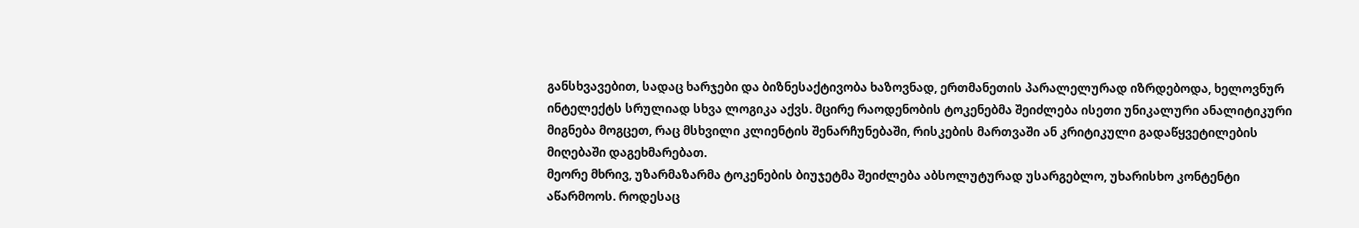განსხვავებით, სადაც ხარჯები და ბიზნესაქტივობა ხაზოვნად, ერთმანეთის პარალელურად იზრდებოდა, ხელოვნურ ინტელექტს სრულიად სხვა ლოგიკა აქვს. მცირე რაოდენობის ტოკენებმა შეიძლება ისეთი უნიკალური ანალიტიკური მიგნება მოგცეთ, რაც მსხვილი კლიენტის შენარჩუნებაში, რისკების მართვაში ან კრიტიკული გადაწყვეტილების მიღებაში დაგეხმარებათ.
მეორე მხრივ, უზარმაზარმა ტოკენების ბიუჯეტმა შეიძლება აბსოლუტურად უსარგებლო, უხარისხო კონტენტი აწარმოოს. როდესაც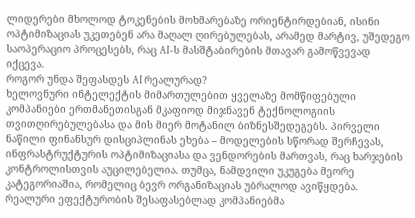ლიდერები მხოლოდ ტოკენების მოხმარებაზე ორიენტირდებიან, ისინი ოპტიმიზაციას უკეთებენ არა მაღალ ღირებულებას, არამედ მარტივ, უშედეგო საოპერაციო პროცესებს, რაც AI-ს მასშტაბირების მთავარ გამოწვევად იქცევა.
როგორ უნდა შეფასდეს AI რეალურად?
ხელოვნური ინტელექტის მიმართულებით ყველაზე მომწიფებული კომპანიები ერთმანეთისგან მკაფიოდ მიჯნავენ ტექნოლოგიის თვითღირებულებასა და მის მიერ მოტანილ ბიზნესშედეგებს. პირველი ნაწილი ფინანსურ დისციპლინას ეხება – მოდელების სწორად შერჩევას, ინფრასტრუქტურის ოპტიმიზაციასა და ვენდორების მართვას, რაც ხარჯების კონტროლისთვის აუცილებელია. თუმცა, ნამდვილი უკუგება მეორე კატეგორიაშია, რომელიც ბევრ ორგანიზაციას უბრალოდ ავიწყდება.
რეალური ეფექტურობის შესაფასებლად კომპანიებმა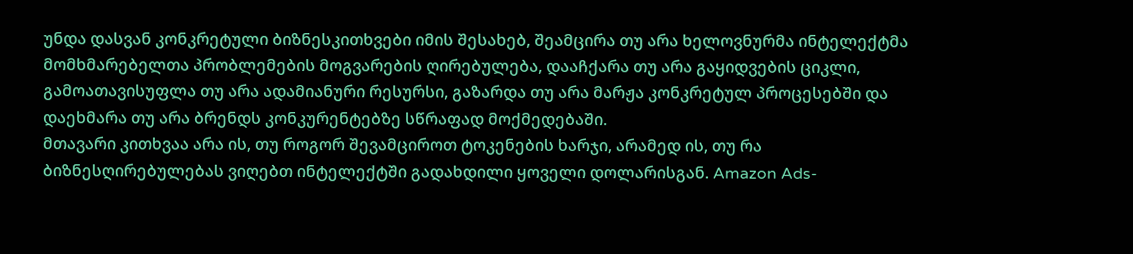უნდა დასვან კონკრეტული ბიზნესკითხვები იმის შესახებ, შეამცირა თუ არა ხელოვნურმა ინტელექტმა მომხმარებელთა პრობლემების მოგვარების ღირებულება, დააჩქარა თუ არა გაყიდვების ციკლი, გამოათავისუფლა თუ არა ადამიანური რესურსი, გაზარდა თუ არა მარჟა კონკრეტულ პროცესებში და დაეხმარა თუ არა ბრენდს კონკურენტებზე სწრაფად მოქმედებაში.
მთავარი კითხვაა არა ის, თუ როგორ შევამციროთ ტოკენების ხარჯი, არამედ ის, თუ რა ბიზნესღირებულებას ვიღებთ ინტელექტში გადახდილი ყოველი დოლარისგან. Amazon Ads-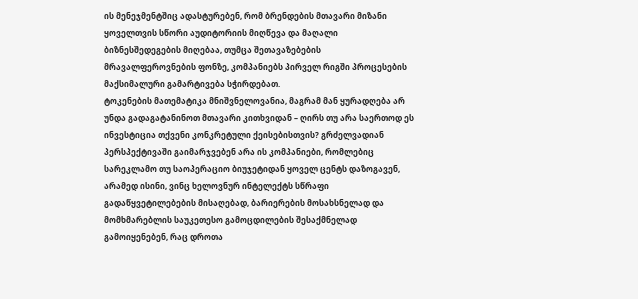ის მენეჯმენტშიც ადასტურებენ, რომ ბრენდების მთავარი მიზანი ყოველთვის სწორი აუდიტორიის მიღწევა და მაღალი ბიზნესშედეგების მიღებაა, თუმცა შეთავაზებების მრავალფეროვნების ფონზე, კომპანიებს პირველ რიგში პროცესების მაქსიმალური გამარტივება სჭირდებათ.
ტოკენების მათემატიკა მნიშვნელოვანია, მაგრამ მან ყურადღება არ უნდა გადაგატანინოთ მთავარი კითხვიდან – ღირს თუ არა საერთოდ ეს ინვესტიცია თქვენი კონკრეტული ქეისებისთვის? გრძელვადიან პერსპექტივაში გაიმარჯვებენ არა ის კომპანიები, რომლებიც სარეკლამო თუ საოპერაციო ბიუჯეტიდან ყოველ ცენტს დაზოგავენ, არამედ ისინი, ვინც ხელოვნურ ინტელექტს სწრაფი გადაწყვეტილებების მისაღებად, ბარიერების მოსახსნელად და მომხმარებლის საუკეთესო გამოცდილების შესაქმნელად გამოიყენებენ, რაც დროთა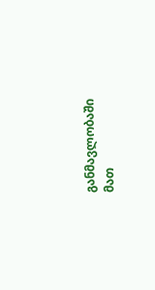განმავლობაში მათ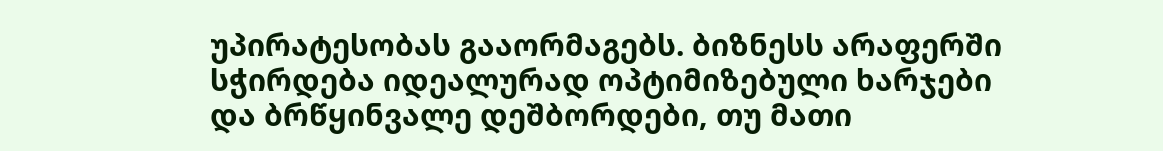უპირატესობას გააორმაგებს. ბიზნესს არაფერში სჭირდება იდეალურად ოპტიმიზებული ხარჯები და ბრწყინვალე დეშბორდები, თუ მათი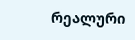რეალური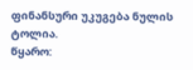ფინანსური უკუგება ნულის ტოლია.
წყარო: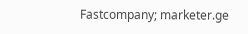Fastcompany; marketer.ge